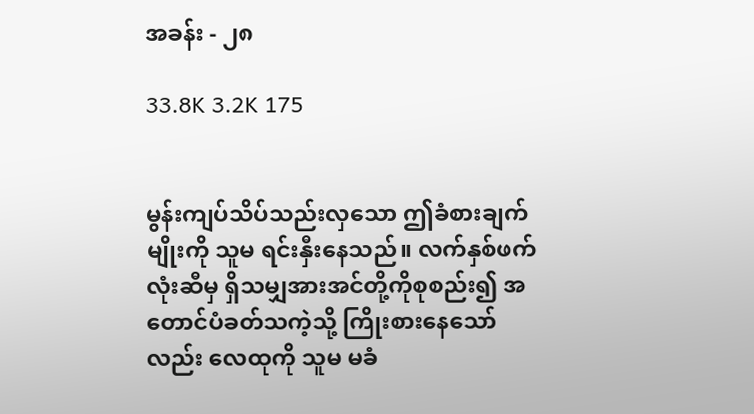အခန်း - ၂၈

33.8K 3.2K 175


မွန်းကျပ်သိပ်သည်းလှသော ဤခံစားချက်မျိုးကို သူမ ရင်းနှီးနေသည်။ လက်နှစ်ဖက်လုံးဆီမှ ရှိသမျှအားအင်တို့ကိုစုစည်း၍ အတောင်ပံခတ်သကဲ့သို့ ကြိုးစားနေသော်လည်း လေထုကို သူမ မခံ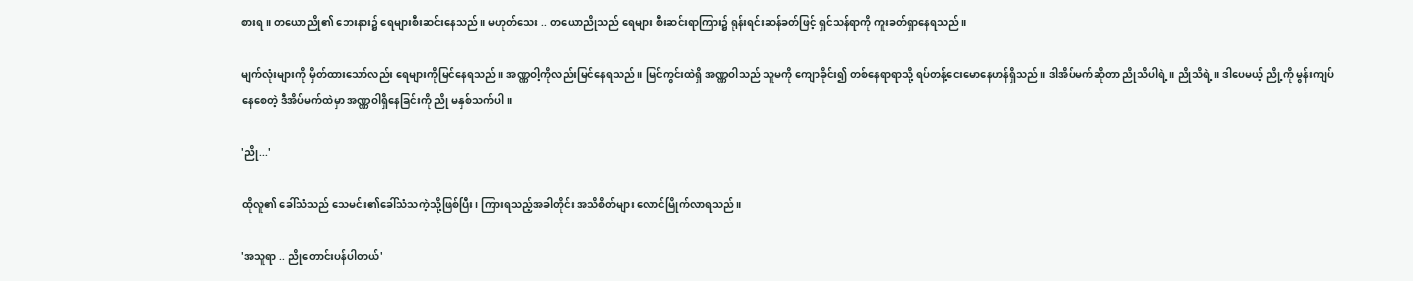စားရ။ တယောညို၏ ဘေးနား၌ ရေများစီးဆင်းနေသည်။ မဟုတ်သေး .. တယောညိုသည် ရေများ စီးဆင်းရာကြား၌ ရုန်းရင်းဆန်ခတ်ဖြင့် ရှင်သန်ရာကို ကူးခတ်ရှာနေရသည်။

မျက်လုံးများကို မှိတ်ထားသော်လည်း ရေများကိုမြင်နေရသည်။ အဏ္ဏဝါ့ကိုလည်းမြင်နေရသည်။ မြင်ကွင်းထဲရှိ အဏ္ဏဝါသည် သူမကို ကျောခိုင်း၍ တစ်နေရာရာသို့ ရပ်တန့်ငေးမောနေဟန်ရှိသည်။ ဒါအိပ်မက်ဆိုတာ ညိုသိပါရဲ့။ ညိုသိရဲ့။ ဒါပေမယ့် ညို့ကို မွန်းကျပ်နေစေတဲ့ ဒီအိပ်မက်ထဲမှာ အဏ္ဏဝါရှိနေခြင်းကို ညို မနှစ်သက်ပါ။

'ညို...'

ထိုလူ၏ ခေါ်သံသည် သေမင်း၏ခေါ်သံသကဲ့သို့ဖြစ်ပြီး၊ ကြားရသည့်အခါတိုင်း အသိစိတ်များ လောင်မြိုက်လာရသည်။

'အသူရာ .. ညိုတောင်းပန်ပါတယ်'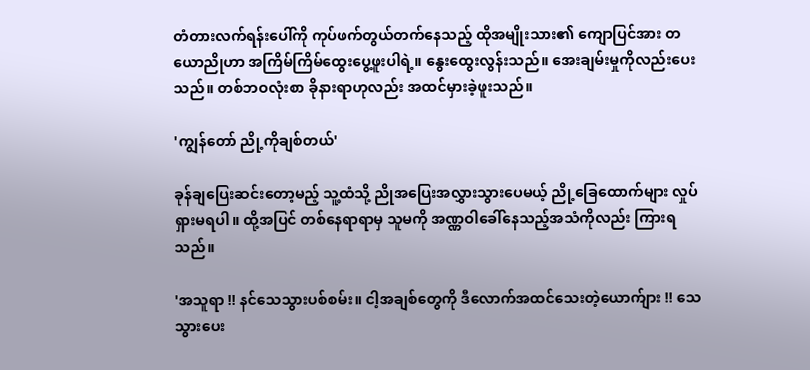တံတားလက်ရန်းပေါ်ကို ကုပ်ဖက်တွယ်တက်နေသည့် ထိုအမျိုးသား၏ ကျောပြင်အား တယောညိုဟာ အကြိမ်ကြိမ်ထွေးပွေ့ဖူးပါရဲ့။ နွေးထွေးလွန်းသည်။ အေးချမ်းမှုကိုလည်းပေးသည်။ တစ်ဘဝလုံးစာ ခိုနားရာဟုလည်း အထင်မှားခဲ့ဖူးသည်။

'ကျွန်တော် ညို့ကိုချစ်တယ်'

ခုန်ချပြေးဆင်းတော့မည့် သူ့ထံသို့ ညိုအပြေးအလွှားသွားပေမယ့် ညို့ခြေထောက်များ လှုပ်ရှားမရပါ။ ထို့အပြင် တစ်နေရာရာမှ သူမကို အဏ္ဏဝါခေါ်နေသည့်အသံကိုလည်း ကြားရသည်။

'အသူရာ !! နင်သေသွားပစ်စမ်း။ ငါ့အချစ်တွေကို ဒီလောက်အထင်သေးတဲ့ယောက်ျား !! သေသွားပေး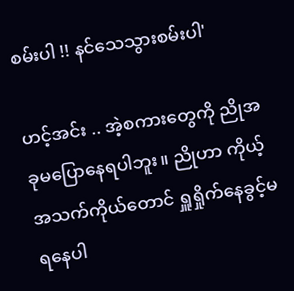စမ်းပါ !! နင်သေသွားစမ်းပါ'

ဟင့်အင်း .. အဲ့စကားတွေကို ညိုအခုမပြောနေရပါဘူး။ ညိုဟာ ကိုယ့်အသက်ကိုယ်တောင် ရှူရှိုက်နေခွင့်မရနေပါ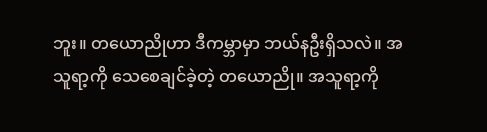ဘူး။ တယောညိုဟာ ဒီကမ္ဘာမှာ ဘယ်နဦးရှိသလဲ။ အသူရာ့ကို သေစေချင်ခဲ့တဲ့ တယောညို။ အသူရာ့ကို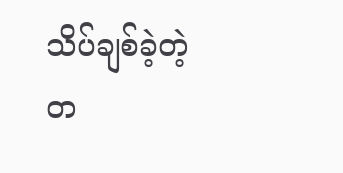သိပ်ချစ်ခဲ့တဲ့ တ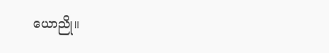ယောညို။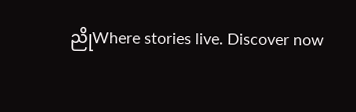ညိုWhere stories live. Discover now